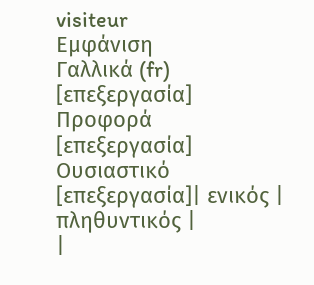visiteur
Εμφάνιση
Γαλλικά (fr)
[επεξεργασία]
Προφορά
[επεξεργασία]
Ουσιαστικό
[επεξεργασία]| ενικός | πληθυντικός |
|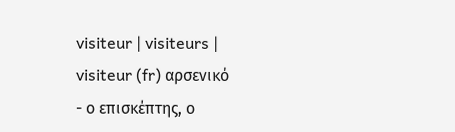visiteur | visiteurs |
visiteur (fr) αρσενικό
- ο επισκέπτης, ο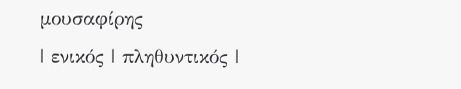μουσαφίρης
| ενικός | πληθυντικός |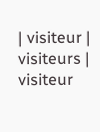| visiteur | visiteurs |
visiteur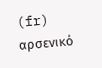(fr) αρσενικό